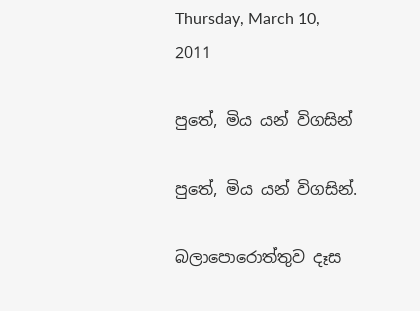Thursday, March 10, 2011

පුතේ, මිය යන් විගසින්

පුතේ, මිය යන් විගසින්.

බලාපොරොත්තුව දෑස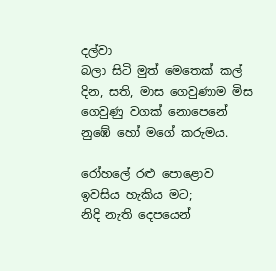දල්වා
බලා සිටි මුත් මෙතෙක් කල්
දින, සති, මාස ගෙවුණාම මිස
ගෙවුණු වගක් නොපෙනේ
නුඹේ හෝ මගේ කරුමය.

රෝහලේ රළු පොළොව
ඉවසිය හැකිය මට;
නිදි නැති දෙපයෙන්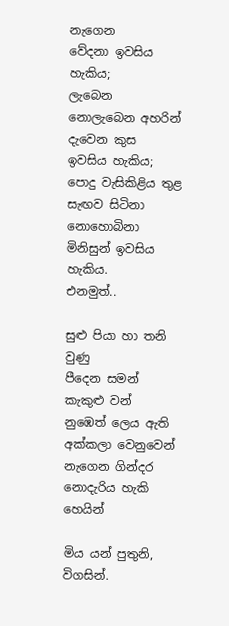නැගෙන
වේදනා ඉවසිය හැකිය;
ලැබෙන නොලැබෙන අහරින්
දැවෙන කුස  ඉවසිය හැකිය;
පොදු වැසිකිළිය තුළ සැඟව සිටිනා
නොහොබිනා මිනිසුන් ඉවසිය හැකිය.
එනමුත්..

සුළු පියා හා තනි වුණු
පීදෙන සමන් කැකුළු වන්
නුඹෙත් ලෙය ඇති අක්කලා වෙනුවෙන්
නැගෙන ගින්දර නොදැරිය හැකි හෙයින්

මිය යන් පුතුනි,
විගසින්.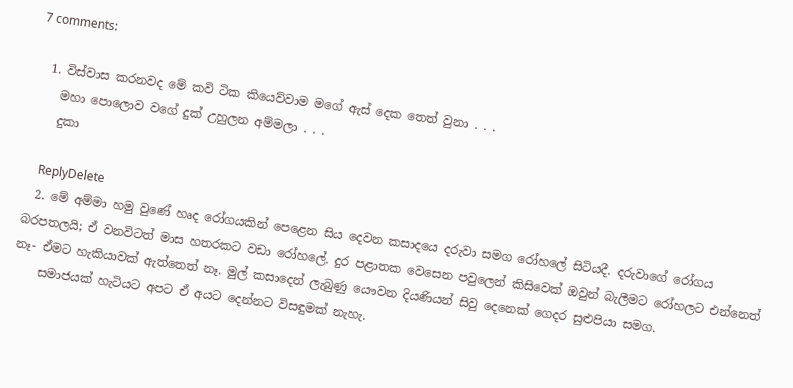7 comments:

  1. විස්වාස කරනවද මේ කවි ටික කියෙව්වාම මගේ ඇස් දෙක තෙත් වුනා . . .
    මහා පොලොව වගේ දුක් උහුලන අම්මලා . . .
    දුකා

    ReplyDelete
  2. මේ අම්මා හමු වුණේ හෘද රෝගයකින් පෙළෙන සිය දෙවන කසාදයෙ දරුවා සමග රෝහලේ සිටියදී. දරුවාගේ රෝගය බරපතලයි; ඒ වනවිටත් මාස හතරකට වඩා රෝහලේ. දුර පළාතක වෙසෙන පවුලෙන් කිසිවෙක් ඔවුන් බැලීමට රෝහලට එන්නෙත් නෑ- ඒමට හැකියාවක් ඇත්තෙත් නෑ. මුල් කසාදෙන් ලැබුණු යෞවන දියණියන් සිවු දෙනෙක් ගෙදර සුළුපියා සමග.
    සමාජයක් හැටියට අපට ඒ අයට දෙන්නට විසඳුමක් නැහැ.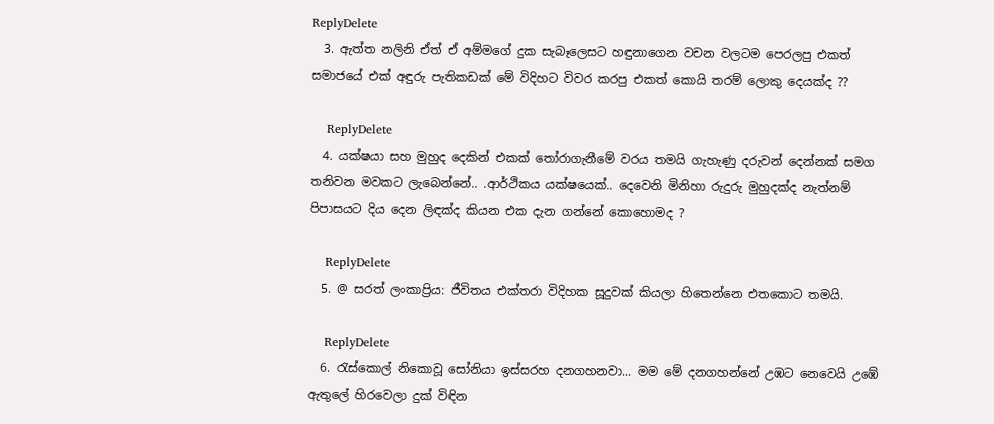ReplyDelete
  3. ඇත්ත නලිනි ඒත් ඒ අම්මගේ දුක සැබෑලෙසට හඳුනාගෙන වචන වලටම පෙරලපු එකත් සමාජයේ එක් අඳුරු පැතිකඩක් මේ විදිහට විවර කරපු එකත් කොයි තරම් ලොකු දෙයක්ද ??

    ReplyDelete
  4. යක්ෂයා සහ මුහුද දෙකින් එකක් තෝරාගැනීමේ වරය තමයි ගැහැණු දරුවන් දෙන්නක් සමග තනිවන මවකට ලැබෙන්නේ.. .ආර්ථිකය යක්ෂයෙක්.. දෙවෙනි මිනිහා රුදුරු මුහුදක්ද නැත්නම් පිපාසයට දිය දෙන ලිඳක්ද කියන එක දැන ගන්නේ කොහොමද ?

    ReplyDelete
  5. @ සරත් ලංකාප්‍රිය: ජීවිතය එක්තරා විදිහක සූදුවක් කියලා හිතෙන්නෙ එතකොට තමයි.

    ReplyDelete
  6. රැස්කොල් නිකොවූ සෝනියා ඉස්සරහ දනගහනවා... මම මේ දනගහන්නේ උඹට නෙවෙයි උඹේ ඇතුලේ හිරවෙලා දුක් විඳින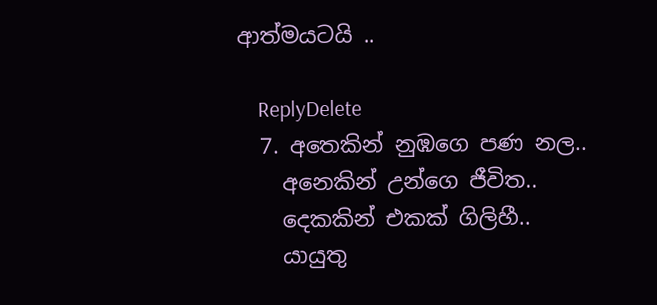ආත්මයටයි ..

    ReplyDelete
  7. අතෙකින් නුඹගෙ පණ නල..
    අනෙකින් උන්ගෙ ජීවිත..
    දෙකකින් එකක් ගිලිහී..
    යායුතු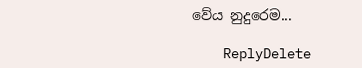වේය නුදුරෙම...

    ReplyDelete